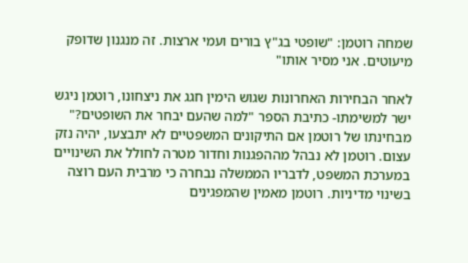שמחה רוטמן: "שופטי בג"ץ בורים ועמי ארצות. זה מנגנון שדופק מיעוטים. אני מסיר אותו"

לאחר הבחירות האחרונות שגוש הימין חגג את ניצחונו, רוטמן ניגש ישר למשימתו- כתיבת הספר "למה שהעם יבחר את השופטים?" מבחינתו של רוטמן אם התיקונים המשפטיים לא יתבצעו, יהיה נזק עצום. רוטמן לא נבהל מההפגנות וחדור מטרה לחולל את השינויים במערכת המשפט, לדבריו הממשלה נבחרה כי מרבית העם רוצה בשינוי מדיניות. רוטמן מאמין שהמפגינים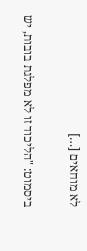לא מוחאים […]

ביסמוט: "הליכוד זו לא מפלגת בובות, יש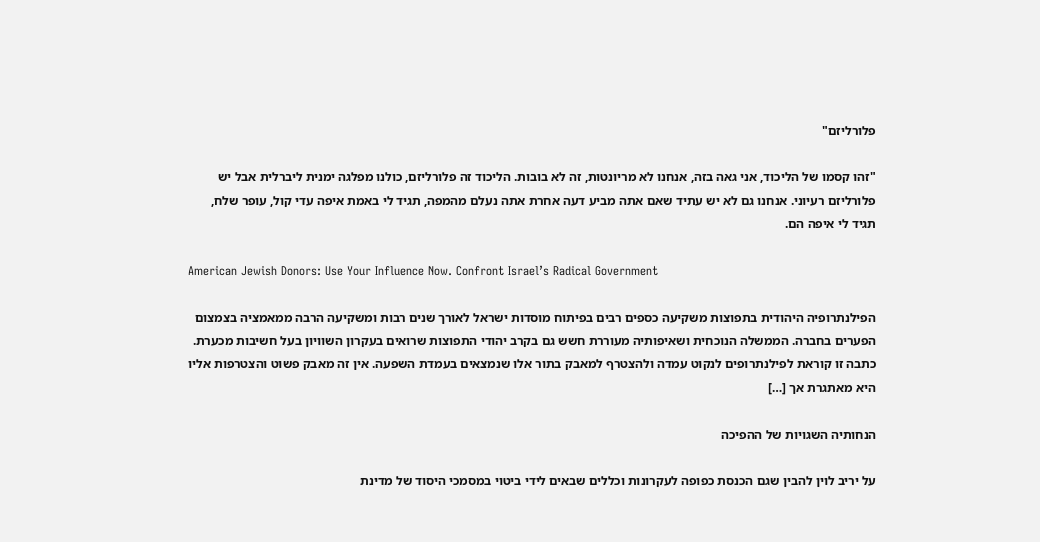פלורליזם"

"זהו קסמו של הליכוד, אני גאה בזה, אנחנו לא מריונטות, זה לא בובות. הליכוד זה פלורליזם, כולנו מפלגה ימנית ליברלית אבל יש פלורליזם רעיוני. אנחנו גם לא יש עתיד שאם אתה מביע דעה אחרת אתה נעלם מהמפה, תגיד לי באמת איפה עדי קול, עופר שלח, תגיד לי איפה הם.

American Jewish Donors: Use Your Influence Now. Confront Israel’s Radical Government

הפילנתרופיה היהודית בתפוצות משקיעה כספים רבים בפיתוח מוסדות ישראל לאורך שנים רבות ומשקיעה הרבה ממאמציה בצמצום הפערים בחברה. הממשלה הנוכחית ושאיפותיה מעוררת חשש גם בקרב יהודי התפוצות שרואים בעקרון השוויון בעל חשיבות מכערת. כתבה זו קוראת לפילנתרופים לנקוט עמדה ולהצטרף למאבק בתור אלו שנמצאים בעמדת השפעה. אין זה מאבק פשוט והצטרפות אליו היא מאתגרת אך […]

הנחותיה השגויות של ההפיכה

על יריב לוין להבין שגם הכנסת כפופה לעקרונות וכללים שבאים לידי ביטוי במסמכי היסוד של מדינת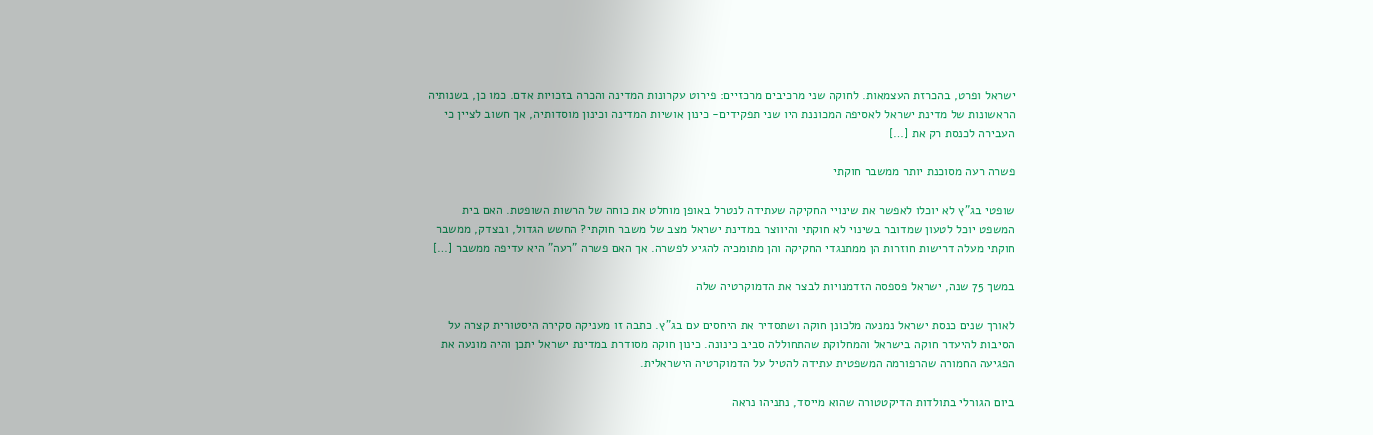ישראל ופרט, בהכרזת העצמאות. לחוקה שני מרכיבים מרכזיים: פירוט עקרונות המדינה והכרה בזכויות אדם. כמו כן, בשנותיה הראשונות של מדינת ישראל לאסיפה המכוננת היו שני תפקידים- כינון אושיות המדינה וכינון מוסדותיה, אך חשוב לציין כי העבירה לכנסת רק את […]

פשרה רעה מסוכנת יותר ממשבר חוקתי

שופטי בג"ץ לא יוכלו לאפשר את שינויי החקיקה שעתידה לנטרל באופן מוחלט את כוחה של הרשות השופטת. האם בית המשפט יוכל לטעון שמדובר בשינוי לא חוקתי והיווצר במדינת ישראל מצב של משבר חוקתי? החשש הגדול, ובצדק, ממשבר חוקתי מעלה דרישות חוזרות הן ממתנגדי החקיקה והן מתומכיה להגיע לפשרה. אך האם פשרה "רעה" היא עדיפה ממשבר […]

במשך 75 שנה, ישראל פספסה הזדמנויות לבצר את הדמוקרטיה שלה

לאורך שנים כנסת ישראל נמנעה מלכונן חוקה ושתסדיר את היחסים עם בג"ץ. כתבה זו מעניקה סקירה היסטורית קצרה על הסיבות להיעדר חוקה בישראל והמחלוקת שהתחוללה סביב כינונה. כינון חוקה מסודרת במדינת ישראל יתכן והיה מונעה את הפגיעה החמורה שהרפורמה המשפטית עתידה להטיל על הדמוקרטיה הישראלית.

ביום הגורלי בתולדות הדיקטטורה שהוא מייסד, נתניהו נראה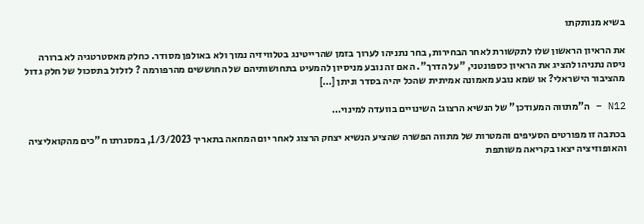בשיא מנותקתו

את הראיון הראשון שלו לתקשורת לאחר הבחירות, בחר נתניהו לערוך בזמן שהרייטינג בטלוויזיה נמוך ולא באולפן מסודר. כחלק מאסטרטגיה לא ברורה ניסה נתניהו להציג את הראיון כספונטני, "על הדרך". האם זה נובע מניסיון להמעיט בתחושותיהם של החוששים מהרפורמה ? לזלזל בתסכול של חלק גדול מהציבור הישראלי? או שמא נובע מאמונה אמיתית שהכל יהיה בסדר וניתן […]

N12 – ה"מתווה המעודכן" של הנשיא הרצוג: השינויים בוועדה למינוי…

בכתבה זו מפורטים הסעיפים והמטרות של מתווה הפשרה שהציע הנשיא יצחק הרצוג לאחר יום המחאה בתאריך 1/3/2023, במסגרתו ח"כים מהקואליציה והאופוזיציה יצאו בקריאה משותפת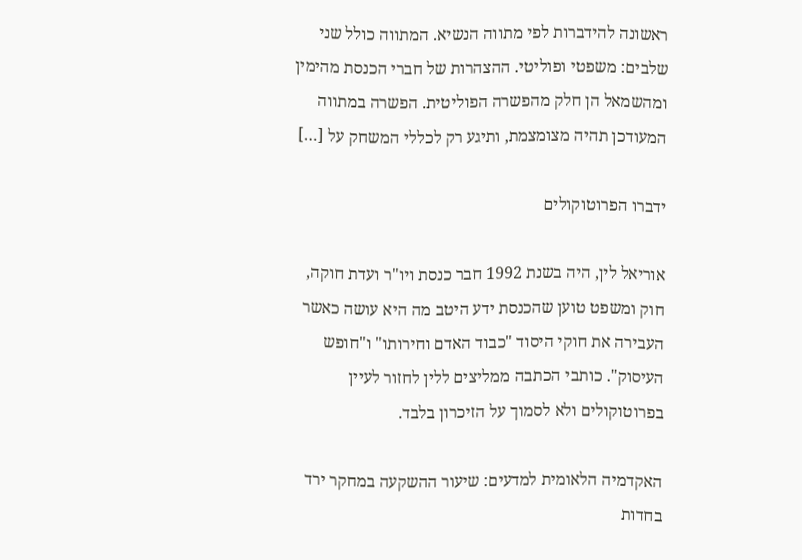ראשונה להידברות לפי מתווה הנשיא. המתווה כולל שני שלבים: משפטי ופוליטי. ההצהרות של חברי הכנסת מהימין ומהשמאל הן חלק מהפשרה הפוליטית. הפשרה במתווה המעודכן תהיה מצומצמת, ותיגע רק לכללי המשחק על […]

ידברו הפרוטוקולים

אוריאל לין, היה בשנת 1992 חבר כנסת ויו"ר ועדת חוקה, חוק ומשפט טוען שהכנסת ידע היטב מה היא עושה כאשר העבירה את חוקי היסוד "כבוד האדם וחירותו" ו"חופש העיסוק". כותבי הכתבה ממליצים ללין לחזור לעיין בפרוטוקולים ולא לסמוך על הזיכרון בלבד.

האקדמיה הלאומית למדעים: שיעור ההשקעה במחקר ירד בחדות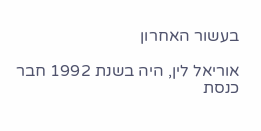בעשור האחרון

אוריאל לין, היה בשנת 1992 חבר כנסת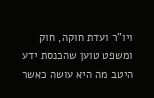ויו"ר ועדת חוקה, חוק ומשפט טוען שהכנסת ידע היטב מה היא עושה כאשר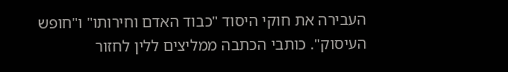העבירה את חוקי היסוד "כבוד האדם וחירותו" ו"חופש העיסוק". כותבי הכתבה ממליצים ללין לחזור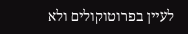לעיין בפרוטוקולים ולא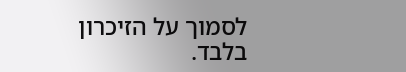לסמוך על הזיכרון בלבד.